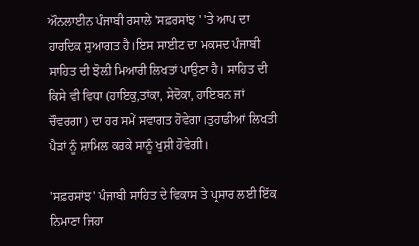ਔਨਲਾਈਨ ਪੰਜਾਬੀ ਰਸਾਲੇ 'ਸਫ਼ਰਸਾਂਝ ' 'ਤੇ ਆਪ ਦਾ ਹਾਰਦਿਕ ਸੁਆਗਤ ਹੈ।ਇਸ ਸਾਈਟ ਦਾ ਮਕਸਦ ਪੰਜਾਬੀ ਸਾਹਿਤ ਦੀ ਝੋਲ਼ੀ ਮਿਆਰੀ ਲਿਖਤਾਂ ਪਾਉਣਾ ਹੈ। ਸਾਹਿਤ ਦੀ ਕਿਸੇ ਵੀ ਵਿਧਾ (ਹਾਇਕੁ,ਤਾਂਕਾ, ਸੇਦੋਕਾ, ਹਾਇਬਨ ਜਾਂ ਚੌਵਰਗਾ) ਦਾ ਹਰ ਸਮੇਂ ਸਵਾਗਤ ਹੋਵੇਗਾ।ਤੁਹਾਡੀਆਂ ਲਿਖਤੀ ਪੈੜਾਂ ਨੂੰ ਸ਼ਾਮਿਲ ਕਰਕੇ ਸਾਨੂੰ ਖੁਸ਼ੀ ਹੋਵੇਗੀ।

'ਸਫ਼ਰਸਾਂਝ' ਪੰਜਾਬੀ ਸਾਹਿਤ ਦੇ ਵਿਕਾਸ ਤੇ ਪ੍ਰਸਾਰ ਲਈ ਇੱਕ ਨਿਮਾਣਾ ਜਿਹਾ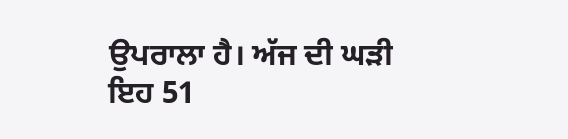ਉਪਰਾਲਾ ਹੈ। ਅੱਜ ਦੀ ਘੜੀ ਇਹ 51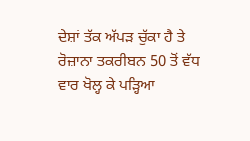ਦੇਸ਼ਾਂ ਤੱਕ ਅੱਪੜ ਚੁੱਕਾ ਹੈ ਤੇ ਰੋਜ਼ਾਨਾ ਤਕਰੀਬਨ 50 ਤੋਂ ਵੱਧ ਵਾਰ ਖੋਲ੍ਹ ਕੇ ਪੜ੍ਹਿਆ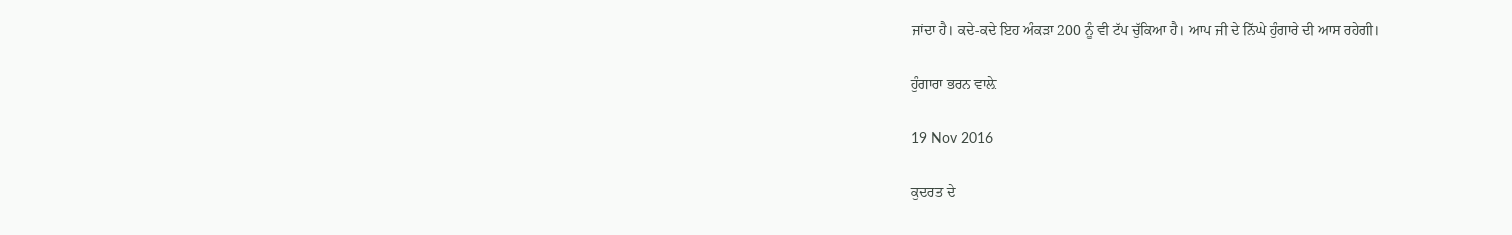ਜਾਂਦਾ ਹੈ। ਕਦੇ-ਕਦੇ ਇਹ ਅੰਕੜਾ 200 ਨੂੰ ਵੀ ਟੱਪ ਚੁੱਕਿਆ ਹੈ। ਆਪ ਜੀ ਦੇ ਨਿੱਘੇ ਹੁੰਗਾਰੇ ਦੀ ਆਸ ਰਹੇਗੀ।

ਹੁੰਗਾਰਾ ਭਰਨ ਵਾਲ਼ੇ

19 Nov 2016

ਕੁਦਰਤ ਦੇ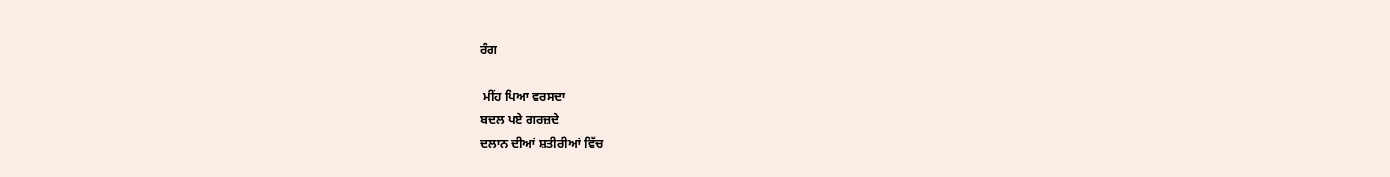ਰੰਗ

 ਮੀਂਹ ਪਿਆ ਵਰਸਦਾ
ਬਦਲ ਪਏ ਗਰਜ਼ਦੇ
ਦਲਾਨ ਦੀਆਂ ਸ਼ਤੀਰੀਆਂ ਵਿੱਚ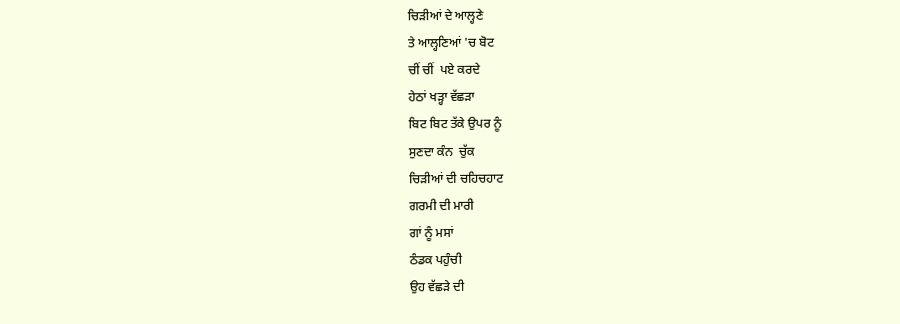ਚਿੜੀਆਂ ਦੇ ਆਲ੍ਹਣੇ
ਤੇ ਆਲ੍ਹਣਿਆਂ 'ਚ ਬੋਟ
ਚੀਂ ਚੀਂ  ਪਏ ਕਰਦੇ
ਹੇਠਾਂ ਖੜ੍ਹਾ ਵੱਛੜਾ
ਬਿਟ ਬਿਟ ਤੱਕੇ ਉਪਰ ਨੂੰ
ਸੁਣਦਾ ਕੰਨ  ਚੁੱਕ
ਚਿੜੀਆਂ ਦੀ ਚਹਿਚਹਾਟ
ਗਰਮੀ ਦੀ ਮਾਰੀ
ਗਾਂ ਨੂੰ ਮਸਾਂ
ਠੰਡਕ ਪਹੁੰਚੀ
ਉਹ ਵੱਛੜੇ ਦੀ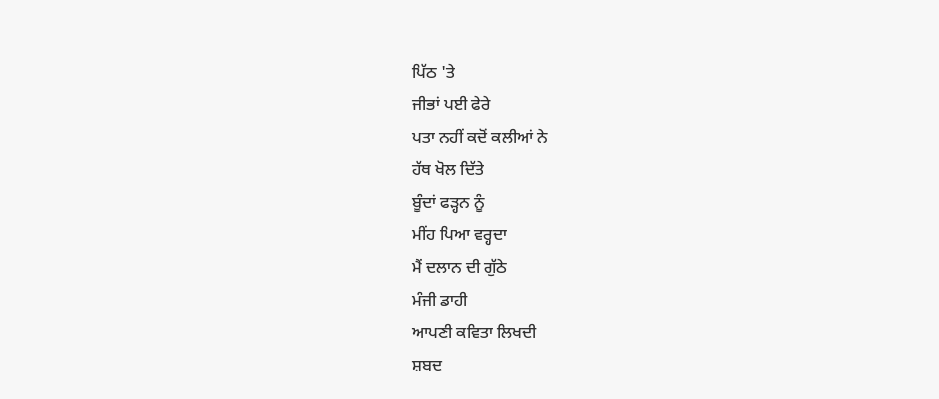ਪਿੱਠ 'ਤੇ
ਜੀਭਾਂ ਪਈ ਫੇਰੇ
ਪਤਾ ਨਹੀਂ ਕਦੋਂ ਕਲੀਆਂ ਨੇ
ਹੱਥ ਖੋਲ ਦਿੱਤੇ
ਬੂੰਦਾਂ ਫੜ੍ਹਨ ਨੂੰ
ਮੀਂਹ ਪਿਆ ਵਰ੍ਹਦਾ
ਮੈਂ ਦਲਾਨ ਦੀ ਗੁੱਠੇ
ਮੰਜੀ ਡਾਹੀ
ਆਪਣੀ ਕਵਿਤਾ ਲਿਖਦੀ
ਸ਼ਬਦ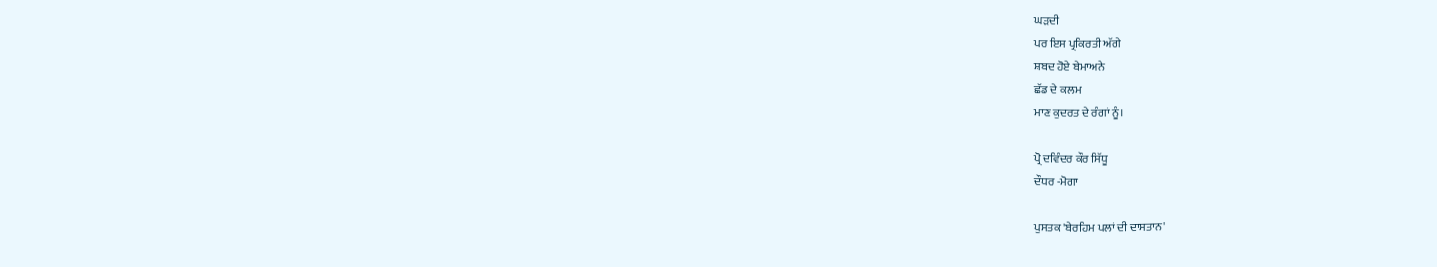ਘੜਦੀ
ਪਰ ਇਸ ਪ੍ਰਕਿਰਤੀ ਅੱਗੇ
ਸ਼ਬਦ ਹੋਏ ਬੇਮਾਅਨੇ
ਛੱਡ ਦੇ ਕਲਮ
ਮਾਣ ਕੁਦਰਤ ਦੇ ਰੰਗਾਂ ਨੂੰ।

ਪ੍ਰੋ ਦਵਿੰਦਰ ਕੌਰ ਸਿੱਧੂ
ਦੌਧਰ -ਮੋਗਾ

ਪੁਸਤਕ 'ਬੇਰਹਿਮ ਪਲਾਂ ਦੀ ਦਾਸਤਾਨ'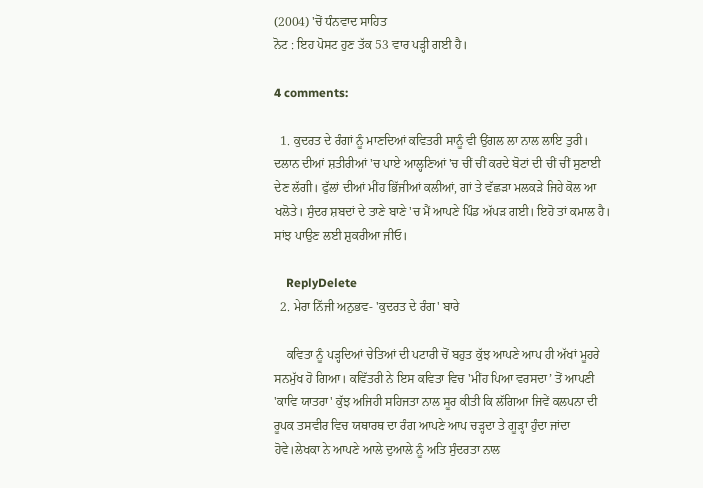(2004) 'ਚੋਂ ਧੰਨਵਾਦ ਸਾਹਿਤ
ਨੋਟ : ਇਹ ਪੋਸਟ ਹੁਣ ਤੱਕ 53 ਵਾਰ ਪੜ੍ਹੀ ਗਈ ਹੈ।

4 comments:

  1. ਕੁਦਰਤ ਦੇ ਰੰਗਾਂ ਨੂੰ ਮਾਣਦਿਆਂ ਕਵਿਤਰੀ ਸਾਨੂੰ ਵੀ ਉਂਗਲ ਲਾ ਨਾਲ ਲਾਇ ਤੁਰੀ। ਦਲਾਨ ਦੀਆਂ ਸ਼ਤੀਰੀਆਂ 'ਚ ਪਾਏ ਆਲ੍ਹਣਿਆਂ 'ਚ ਚੀਂ ਚੀਂ ਕਰਦੇ ਬੋਟਾਂ ਦੀ ਚੀਂ ਚੀਂ ਸੁਣਾਈ ਦੇਣ ਲੱਗੀ। ਫੁੱਲਾਂ ਦੀਆਂ ਮੀਂਹ ਭਿੱਜੀਆਂ ਕਲੀਆਂ, ਗਾਂ ਤੇ ਵੱਛੜਾ ਮਲਕੜੇ ਜਿਹੇ ਕੋਲ ਆ ਖਲੋਤੇ। ਸੁੰਦਰ ਸ਼ਬਦਾਂ ਦੇ ਤਾਣੇ ਬਾਣੇ 'ਚ ਮੈਂ ਆਪਣੇ ਪਿੰਡ ਅੱਪੜ ਗਈ। ਇਹੋ ਤਾਂ ਕਮਾਲ ਹੈ। ਸਾਂਝ ਪਾਉਣ ਲਈ ਸ਼ੁਕਰੀਆ ਜੀਓ।

    ReplyDelete
  2. ਮੇਰਾ ਨਿੱਜੀ ਅਨੁਭਵ- 'ਕੁਦਰਤ ਦੇ ਰੰਗ' ਬਾਰੇ

    ਕਵਿਤਾ ਨੂੰ ਪੜ੍ਹਦਿਆਂ ਚੇਤਿਆਂ ਦੀ ਪਟਾਰੀ ਚੋਂ ਬਹੁਤ ਕੁੱਝ ਆਪਣੇ ਆਪ ਹੀ ਅੱਖਾਂ ਮੂਹਰੇ ਸਨਮੁੱਖ ਹੋ ਗਿਆ। ਕਵਿੱਤਰੀ ਨੇ ਇਸ ਕਵਿਤਾ ਵਿਚ 'ਮੀਂਹ ਪਿਆ ਵਰਸਦਾ’ ਤੋਂ ਆਪਣੀ 'ਕਾਵਿ ਯਾਤਰਾ' ਕੁੱਝ ਅਜਿਹੀ ਸਹਿਜਤਾ ਨਾਲ ਸੂਰ ਕੀਤੀ ਕਿ ਲੱਗਿਆ ਜਿਵੇਂ ਕਲਪਨਾ ਦੀ ਰੂਪਕ ਤਸਵੀਰ ਵਿਚ ਯਥਾਰਥ ਦਾ ਰੰਗ ਆਪਣੇ ਆਪ ਚੜ੍ਹਦਾ ਤੇ ਗੂੜ੍ਹਾ ਹੁੰਦਾ ਜਾਂਦਾ ਹੋਵੇ।ਲੇਖਕਾ ਨੇ ਆਪਣੇ ਆਲੇ ਦੁਆਲੇ ਨੂੰ ਅਤਿ ਸੁੰਦਰਤਾ ਨਾਲ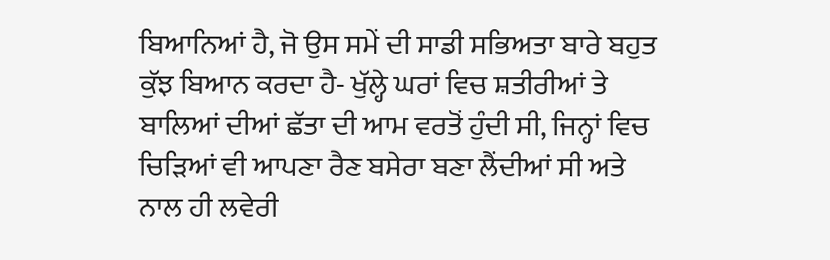ਬਿਆਨਿਆਂ ਹੈ, ਜੋ ਉਸ ਸਮੇਂ ਦੀ ਸਾਡੀ ਸਭਿਅਤਾ ਬਾਰੇ ਬਹੁਤ ਕੁੱਝ ਬਿਆਨ ਕਰਦਾ ਹੈ- ਖੁੱਲ੍ਹੇ ਘਰਾਂ ਵਿਚ ਸ਼ਤੀਰੀਆਂ ਤੇ ਬਾਲਿਆਂ ਦੀਆਂ ਛੱਤਾ ਦੀ ਆਮ ਵਰਤੋਂ ਹੁੰਦੀ ਸੀ, ਜਿਨ੍ਹਾਂ ਵਿਚ ਚਿੜਿਆਂ ਵੀ ਆਪਣਾ ਰੈਣ ਬਸੇਰਾ ਬਣਾ ਲੈਂਦੀਆਂ ਸੀ ਅਤੇ ਨਾਲ ਹੀ ਲਵੇਰੀ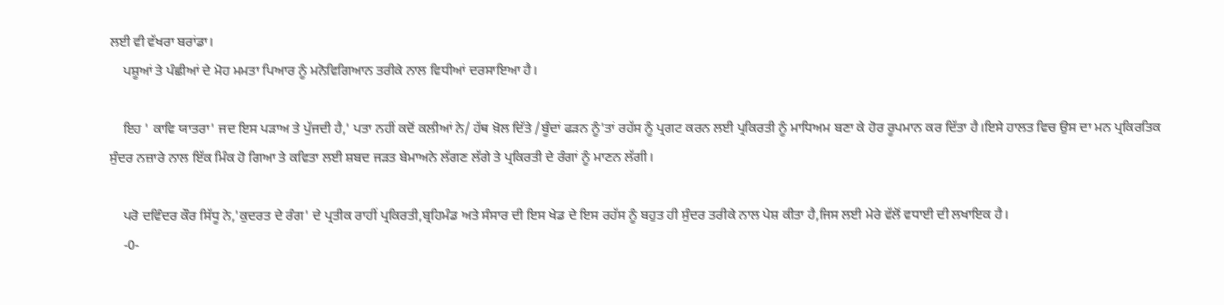ਲਈ ਵੀ ਵੱਖਰਾ ਬਰਾਂਡਾ।
    ਪਸ਼ੂਆਂ ਤੇ ਪੰਛੀਆਂ ਦੇ ਮੋਹ ਮਮਤਾ ਪਿਆਰ ਨੂੰ ਮਨੋਵਿਗਿਆਨ ਤਰੀਕੇ ਨਾਲ ਵਿਧੀਆਂ ਦਰਸਾਇਆ ਹੈ।

    ਇਹ ' ਕਾਵਿ ਯਾਤਰਾ' ਜਦ ਇਸ ਪੜਾਅ ਤੇ ਪੁੱਜਦੀ ਹੈ,' ਪਤਾ ਨਹੀਂ ਕਦੋਂ ਕਲੀਆਂ ਨੇ/ ਹੱਥ ਖ਼ੋਲ ਦਿੱਤੇ /ਬੂੰਦਾਂ ਫੜਨ ਨੂੰ'ਤਾਂ ਰਹੱਸ ਨੂੰ ਪ੍ਰਗਟ ਕਰਨ ਲਈ ਪ੍ਰਕਿਰਤੀ ਨੂੰ ਮਾਧਿਅਮ ਬਣਾ ਕੇ ਹੋਰ ਰੂਪਮਾਨ ਕਰ ਦਿੱਤਾ ਹੈ।ਇਸੇ ਹਾਲਤ ਵਿਚ ਉਸ ਦਾ ਮਨ ਪ੍ਰਕਿਰਤਿਕ ਸੁੰਦਰ ਨਜ਼ਾਰੇ ਨਾਲ ਇੱਕ ਮਿੰਕ ਹੋ ਗਿਆ ਤੇ ਕਵਿਤਾ ਲਈ ਸ਼ਬਦ ਜੜਤ ਬੇਮਾਅਨੇ ਲੱਗਣ ਲੱਗੇ ਤੇ ਪ੍ਰਕਿਰਤੀ ਦੇ ਰੰਗਾਂ ਨੂੰ ਮਾਣਨ ਲੱਗੀ।

    ਪਰੋ ਦਵਿੰਦਰ ਕੌਰ ਸਿੱਧੂ ਨੇ,'ਕੁਦਰਤ ਦੇ ਰੰਗ' ਦੇ ਪ੍ਰਤੀਕ ਰਾਹੀਂ ਪ੍ਰਕਿਰਤੀ,ਬ੍ਰਹਿਮੰਡ ਅਤੇ ਸੰਸਾਰ ਦੀ ਇਸ ਖੇਡ ਦੇ ਇਸ ਰਹੱਸ ਨੂੰ ਬਹੁਤ ਹੀ ਸੁੰਦਰ ਤਰੀਕੇ ਨਾਲ ਪੇਸ਼ ਕੀਤਾ ਹੈ,ਜਿਸ ਲਈ ਮੇਰੇ ਵੱਲੋਂ ਵਧਾਈ ਦੀ ਲਖਾਇਕ ਹੈ।
    -0-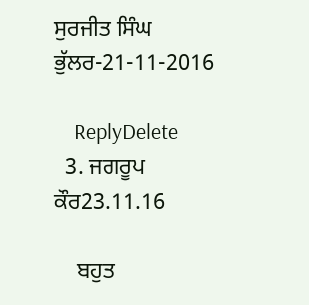ਸੁਰਜੀਤ ਸਿੰਘ ਭੁੱਲਰ-21-11-2016

    ReplyDelete
  3. ਜਗਰੂਪ ਕੌਰ23.11.16

    ਬਹੁਤ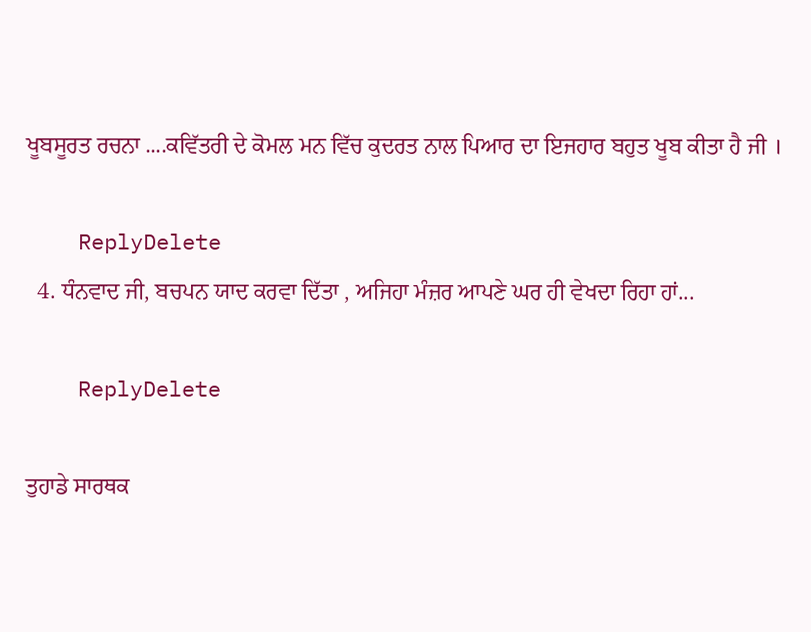ਖੂਬਸੂਰਤ ਰਚਨਾ ....ਕਵਿੱਤਰੀ ਦੇ ਕੋਮਲ ਮਨ ਵਿੱਚ ਕੁਦਰਤ ਨਾਲ ਪਿਆਰ ਦਾ ਇਜਹਾਰ ਬਹੁਤ ਖੂਬ ਕੀਤਾ ਹੈ ਜੀ ।

    ReplyDelete
  4. ਧੰਨਵਾਦ ਜੀ, ਬਚਪਨ ਯਾਦ ਕਰਵਾ ਦਿੱਤਾ , ਅਜਿਹਾ ਮੰਜ਼ਰ ਆਪਣੇ ਘਰ ਹੀ ਵੇਖਦਾ ਰਿਹਾ ਹਾਂ...

    ReplyDelete

ਤੁਹਾਡੇ ਸਾਰਥਕ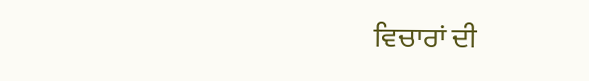ਵਿਚਾਰਾਂ ਦੀ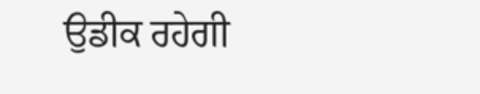ਉਡੀਕ ਰਹੇਗੀ